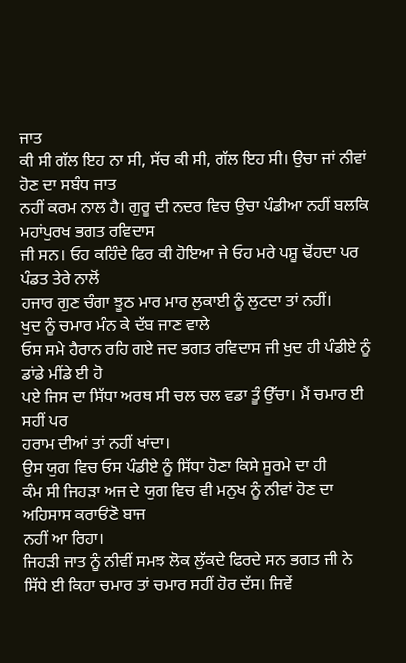ਜਾਤ
ਕੀ ਸੀ ਗੱਲ ਇਹ ਨਾ ਸੀ, ਸੱਚ ਕੀ ਸੀ, ਗੱਲ ਇਹ ਸੀ। ਉਚਾ ਜਾਂ ਨੀਵਾਂ ਹੋਣ ਦਾ ਸਬੰਧ ਜਾਤ
ਨਹੀਂ ਕਰਮ ਨਾਲ ਹੈ। ਗੁਰੂ ਦੀ ਨਦਰ ਵਿਚ ਉਚਾ ਪੰਡੀਆ ਨਹੀਂ ਬਲਕਿ ਮਹਾਂਪੁਰਖ ਭਗਤ ਰਵਿਦਾਸ
ਜੀ ਸਨ। ਓਹ ਕਹਿੰਦੇ ਫਿਰ ਕੀ ਹੋਇਆ ਜੇ ਓਹ ਮਰੇ ਪਸ਼ੂ ਢੋਂਹਦਾ ਪਰ ਪੰਡਤ ਤੇਰੇ ਨਾਲੋਂ
ਹਜਾਰ ਗੁਣ ਚੰਗਾ ਝੂਠ ਮਾਰ ਮਾਰ ਲੁਕਾਈ ਨੂੰ ਲੁਟਦਾ ਤਾਂ ਨਹੀਂ।
ਖੁਦ ਨੂੰ ਚਮਾਰ ਮੰਨ ਕੇ ਦੱਬ ਜਾਣ ਵਾਲੇ
ਓਸ ਸਮੇ ਹੈਰਾਨ ਰਹਿ ਗਏ ਜਦ ਭਗਤ ਰਵਿਦਾਸ ਜੀ ਖੁਦ ਹੀ ਪੰਡੀਏ ਨੂੰ ਡਾਂਡੇ ਮੀਂਡੇ ਈ ਹੋ
ਪਏ ਜਿਸ ਦਾ ਸਿੱਧਾ ਅਰਥ ਸੀ ਚਲ ਚਲ ਵਡਾ ਤੂੰ ਉੱਚਾ। ਮੈਂ ਚਮਾਰ ਈ ਸਹੀਂ ਪਰ
ਹਰਾਮ ਦੀਆਂ ਤਾਂ ਨਹੀਂ ਖਾਂਦਾ।
ਉਸ ਯੁਗ ਵਿਚ ਓਸ ਪੰਡੀਏ ਨੂੰ ਸਿੱਧਾ ਹੋਣਾ ਕਿਸੇ ਸੂਰਮੇ ਦਾ ਹੀ
ਕੰਮ ਸੀ ਜਿਹੜਾ ਅਜ ਦੇ ਯੁਗ ਵਿਚ ਵੀ ਮਨੁਖ ਨੂੰ ਨੀਵਾਂ ਹੋਣ ਦਾ ਅਹਿਸਾਸ ਕਰਾਓਂਣੋ ਬਾਜ
ਨਹੀਂ ਆ ਰਿਹਾ।
ਜਿਹੜੀ ਜਾਤ ਨੂੰ ਨੀਵੀਂ ਸਮਝ ਲੋਕ ਲੁੱਕਦੇ ਫਿਰਦੇ ਸਨ ਭਗਤ ਜੀ ਨੇ
ਸਿੱਧੇ ਈ ਕਿਹਾ ਚਮਾਰ ਤਾਂ ਚਮਾਰ ਸਹੀਂ ਹੋਰ ਦੱਸ। ਜਿਵੇਂ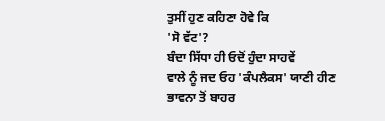ਤੁਸੀਂ ਹੁਣ ਕਹਿਣਾ ਹੋਵੇ ਕਿ
'ਸੋ ਵੱਟ'?
ਬੰਦਾ ਸਿੱਧਾ ਹੀ ਓਦੋਂ ਹੁੰਦਾ ਸਾਹਵੇਂ
ਵਾਲੇ ਨੂੰ ਜਦ ਓਹ 'ਕੰਪਲੈਕਸ' ਯਾਣੀ ਹੀਣ ਭਾਵਨਾ ਤੋਂ ਬਾਹਰ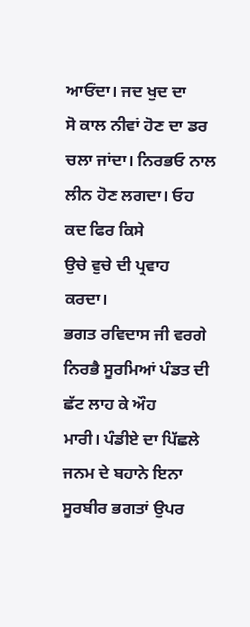ਆਓਂਦਾ। ਜਦ ਖੁਦ ਦਾ
ਸੋ ਕਾਲ ਨੀਵਾਂ ਹੋਣ ਦਾ ਡਰ ਚਲਾ ਜਾਂਦਾ। ਨਿਰਭਓ ਨਾਲ ਲੀਨ ਹੋਣ ਲਗਦਾ। ਓਹ ਕਦ ਫਿਰ ਕਿਸੇ
ਉਚੇ ਵੁਚੇ ਦੀ ਪ੍ਰਵਾਹ ਕਰਦਾ।
ਭਗਤ ਰਵਿਦਾਸ ਜੀ ਵਰਗੇ ਨਿਰਭੈ ਸੂਰਮਿਆਂ ਪੰਡਤ ਦੀ ਛੱਟ ਲਾਹ ਕੇ ਔਹ
ਮਾਰੀ। ਪੰਡੀਏ ਦਾ ਪਿੱਛਲੇ ਜਨਮ ਦੇ ਬਹਾਨੇ ਇਨਾ ਸੂਰਬੀਰ ਭਗਤਾਂ ਉਪਰ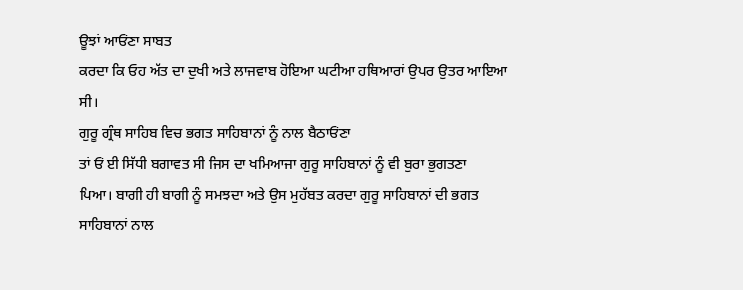ਊਝਾਂ ਆਓਂਣਾ ਸਾਬਤ
ਕਰਦਾ ਕਿ ਓਹ ਅੱਤ ਦਾ ਦੁਖੀ ਅਤੇ ਲਾਜਵਾਬ ਹੋਇਆ ਘਟੀਆ ਹਥਿਆਰਾਂ ਉਪਰ ਉਤਰ ਆਇਆ ਸੀ।
ਗੁਰੂ ਗ੍ਰੰਥ ਸਾਹਿਬ ਵਿਚ ਭਗਤ ਸਾਹਿਬਾਨਾਂ ਨੂੰ ਨਾਲ ਬੈਠਾਓਂਣਾ
ਤਾਂ ਓਂ ਈ ਸਿੱਧੀ ਬਗਾਵਤ ਸੀ ਜਿਸ ਦਾ ਖਮਿਆਜਾ ਗੁਰੂ ਸਾਹਿਬਾਨਾਂ ਨੂੰ ਵੀ ਬੁਰਾ ਭੁਗਤਣਾ
ਪਿਆ। ਬਾਗੀ ਹੀ ਬਾਗੀ ਨੂੰ ਸਮਝਦਾ ਅਤੇ ਉਸ ਮੁਹੱਬਤ ਕਰਦਾ ਗੁਰੂ ਸਾਹਿਬਾਨਾਂ ਦੀ ਭਗਤ
ਸਾਹਿਬਾਨਾਂ ਨਾਲ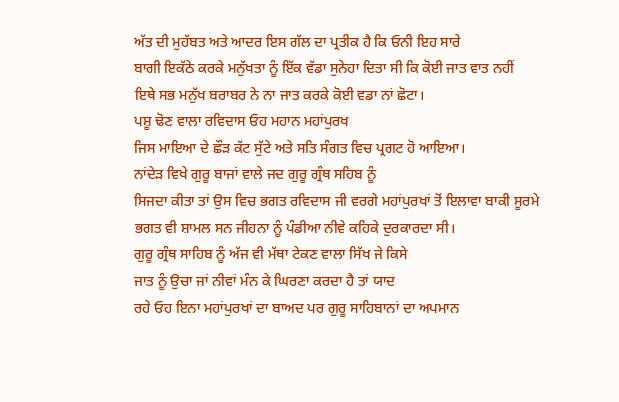ਅੱਤ ਦੀ ਮੁਹੱਬਤ ਅਤੇ ਆਦਰ ਇਸ ਗੱਲ ਦਾ ਪ੍ਰਤੀਕ ਹੈ ਕਿ ਓਨੀ ਇਹ ਸਾਰੇ
ਬਾਗੀ ਇਕੱਠੇ ਕਰਕੇ ਮਨੁੱਖਤਾ ਨੂੰ ਇੱਕ ਵੱਡਾ ਸੁਨੇਹਾ ਦਿਤਾ ਸੀ ਕਿ ਕੋਈ ਜਾਤ ਵਾਤ ਨਹੀਂ
ਇਥੇ ਸਭ ਮਨੁੱਖ ਬਰਾਬਰ ਨੇ ਨਾ ਜਾਤ ਕਰਕੇ ਕੋਈ ਵਡਾ ਨਾਂ ਛੋਟਾ।
ਪਸ਼ੂ ਢੋਣ ਵਾਲਾ ਰਵਿਦਾਸ ਓਹ ਮਹਾਨ ਮਹਾਂਪੁਰਖ
ਜਿਸ ਮਾਇਆ ਦੇ ਛੌੜ ਕੱਟ ਸੁੱਟੇ ਅਤੇ ਸਤਿ ਸੰਗਤ ਵਿਚ ਪ੍ਰਗਟ ਹੋ ਆਇਆ।
ਨਾਂਦੇੜ ਵਿਖੇ ਗੁਰੂ ਬਾਜਾਂ ਵਾਲੇ ਜਦ ਗੁਰੂ ਗ੍ਰੰਥ ਸਹਿਬ ਨੂੰ
ਸਿਜਦਾ ਕੀਤਾ ਤਾਂ ਉਸ ਵਿਚ ਭਗਤ ਰਵਿਦਾਸ ਜੀ ਵਰਗੇ ਮਹਾਂਪੁਰਖਾਂ ਤੋਂ ਇਲਾਵਾ ਬਾਕੀ ਸੂਰਮੇ
ਭਗਤ ਵੀ ਸ਼ਾਮਲ ਸਨ ਜੀਹਨਾ ਨੂੰ ਪੰਡੀਆ ਨੀਵੇ ਕਹਿਕੇ ਦੁਰਕਾਰਦਾ ਸੀ।
ਗੁਰੂ ਗ੍ਰੰਥ ਸਾਹਿਬ ਨੂੰ ਅੱਜ ਵੀ ਮੱਥਾ ਟੇਕਣ ਵਾਲਾ ਸਿੱਖ ਜੇ ਕਿਸੇ
ਜਾਤ ਨੂੰ ਉਚਾ ਜਾਂ ਨੀਵਾਂ ਮੰਨ ਕੇ ਘਿਰਣਾ ਕਰਦਾ ਹੈ ਤਾਂ ਯਾਦ
ਰਹੇ ਓਹ ਇਨਾ ਮਹਾਂਪੁਰਖਾਂ ਦਾ ਬਾਅਦ ਪਰ ਗੁਰੂ ਸਾਹਿਬਾਨਾਂ ਦਾ ਅਪਮਾਨ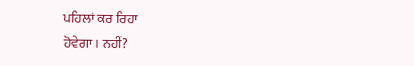ਪਹਿਲਾਂ ਕਰ ਰਿਹਾ
ਹੋਵੇਗਾ। ਨਹੀਂ?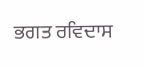ਭਗਤ ਰਵਿਦਾਸ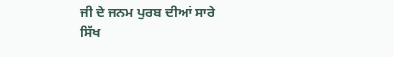ਜੀ ਦੇ ਜਨਮ ਪੁਰਬ ਦੀਆਂ ਸਾਰੇ
ਸਿੱਖ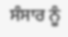ਸੰਸਾਰ ਨੂੰ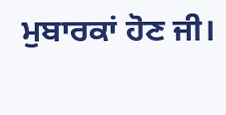ਮੁਬਾਰਕਾਂ ਹੋਣ ਜੀ।